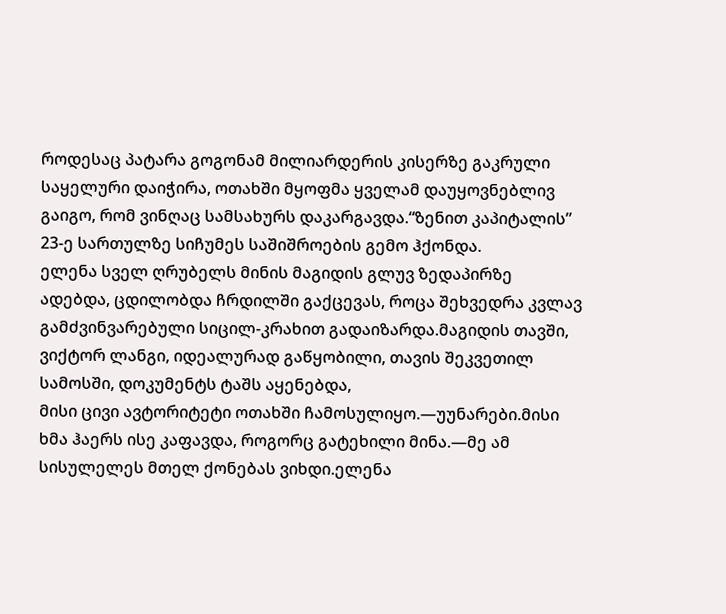როდესაც პატარა გოგონამ მილიარდერის კისერზე გაკრული საყელური დაიჭირა, ოთახში მყოფმა ყველამ დაუყოვნებლივ გაიგო, რომ ვინღაც სამსახურს დაკარგავდა.“ზენით კაპიტალის” 23-ე სართულზე სიჩუმეს საშიშროების გემო ჰქონდა.
ელენა სველ ღრუბელს მინის მაგიდის გლუვ ზედაპირზე ადებდა, ცდილობდა ჩრდილში გაქცევას, როცა შეხვედრა კვლავ გამძვინვარებული სიცილ-კრახით გადაიზარდა.მაგიდის თავში, ვიქტორ ლანგი, იდეალურად გაწყობილი, თავის შეკვეთილ სამოსში, დოკუმენტს ტაშს აყენებდა,
მისი ცივი ავტორიტეტი ოთახში ჩამოსულიყო.—უუნარები.მისი ხმა ჰაერს ისე კაფავდა, როგორც გატეხილი მინა.—მე ამ სისულელეს მთელ ქონებას ვიხდი.ელენა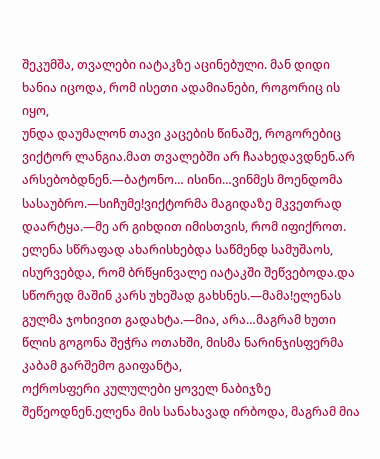შეკუმშა, თვალები იატაკზე აცინებული. მან დიდი ხანია იცოდა, რომ ისეთი ადამიანები, როგორიც ის იყო,
უნდა დაუმალონ თავი კაცების წინაშე, როგორებიც ვიქტორ ლანგია.მათ თვალებში არ ჩაახედავდნენ.არ არსებობდნენ.—ბატონო… ისინი…ვინმეს მოენდომა სასაუბრო.—სიჩუმე!ვიქტორმა მაგიდაზე მკვეთრად დაარტყა.—მე არ გიხდით იმისთვის, რომ იფიქროთ.
ელენა სწრაფად ახარისხებდა საწმენდ სამუშაოს, ისურვებდა, რომ ბრწყინვალე იატაკში შეწვებოდა.და სწორედ მაშინ კარს უხეშად გახსნეს.—მამა!ელენას გულმა ჯოხივით გადახტა.—მია, არა…მაგრამ ხუთი წლის გოგონა შეჭრა ოთახში, მისმა ნარინჯისფერმა კაბამ გარშემო გაიფანტა,
ოქროსფერი კულულები ყოველ ნაბიჯზე შეწეოდნენ.ელენა მის სანახავად ირბოდა, მაგრამ მია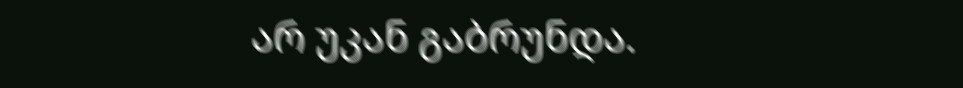არ უკან გაბრუნდა.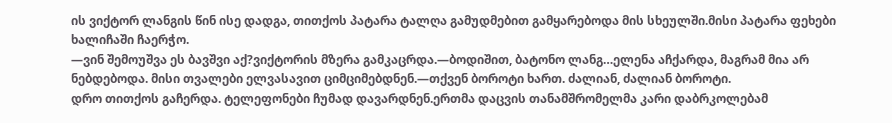ის ვიქტორ ლანგის წინ ისე დადგა, თითქოს პატარა ტალღა გამუდმებით გამყარებოდა მის სხეულში.მისი პატარა ფეხები ხალიჩაში ჩაერჭო.
—ვინ შემოუშვა ეს ბავშვი აქ?ვიქტორის მზერა გამკაცრდა.—ბოდიშით, ბატონო ლანგ…ელენა აჩქარდა, მაგრამ მია არ ნებდებოდა. მისი თვალები ელვასავით ციმციმებდნენ.—თქვენ ბოროტი ხართ. ძალიან, ძალიან ბოროტი.
დრო თითქოს გაჩერდა. ტელეფონები ჩუმად დავარდნენ.ერთმა დაცვის თანამშრომელმა კარი დაბრკოლებამ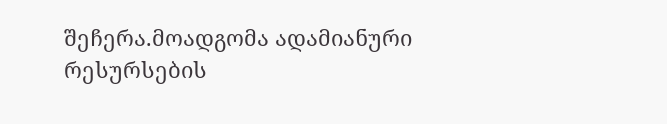შეჩერა.მოადგომა ადამიანური რესურსების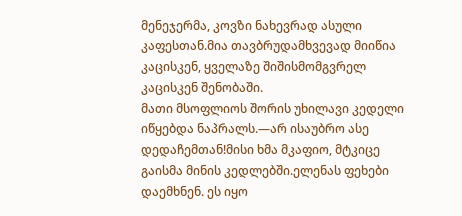მენეჯერმა, კოვზი ნახევრად ასული კაფესთან.მია თავბრუდამხვევად მიიწია კაცისკენ, ყველაზე შიშისმომგვრელ კაცისკენ შენობაში.
მათი მსოფლიოს შორის უხილავი კედელი იწყებდა ნაპრალს.—არ ისაუბრო ასე დედაჩემთან!მისი ხმა მკაფიო, მტკიცე გაისმა მინის კედლებში.ელენას ფეხები დაემხნენ. ეს იყო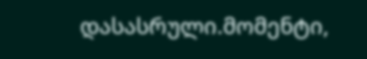დასასრული.მომენტი,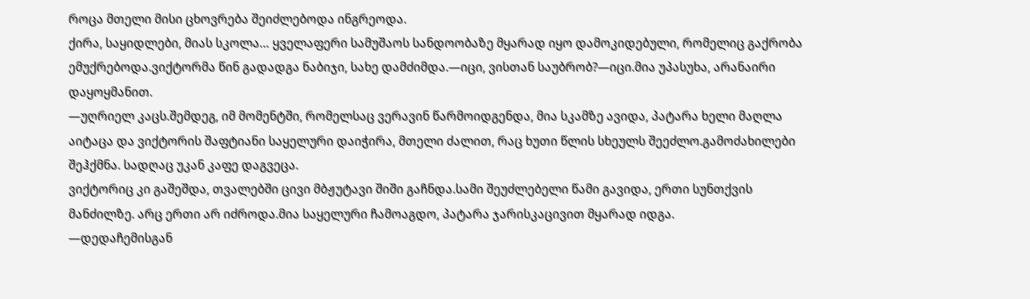როცა მთელი მისი ცხოვრება შეიძლებოდა ინგრეოდა.
ქირა, საყიდლები, მიას სკოლა… ყველაფერი სამუშაოს სანდოობაზე მყარად იყო დამოკიდებული, რომელიც გაქრობა ემუქრებოდა.ვიქტორმა წინ გადადგა ნაბიჯი, სახე დამძიმდა.—იცი, ვისთან საუბრობ?—იცი.მია უპასუხა, არანაირი დაყოყმანით.
—უღრიელ კაცს.შემდეგ, იმ მომენტში, რომელსაც ვერავინ წარმოიდგენდა, მია სკამზე ავიდა, პატარა ხელი მაღლა აიტაცა და ვიქტორის შაფტიანი საყელური დაიჭირა, მთელი ძალით, რაც ხუთი წლის სხეულს შეეძლო.გამოძახილები შეჰქმნა. სადღაც უკან კაფე დაგვეცა.
ვიქტორიც კი გაშეშდა, თვალებში ცივი მბჟუტავი შიში გაჩნდა.სამი შეუძლებელი წამი გავიდა, ერთი სუნთქვის მანძილზე. არც ერთი არ იძროდა.მია საყელური ჩამოაგდო, პატარა ჯარისკაცივით მყარად იდგა.
—დედაჩემისგან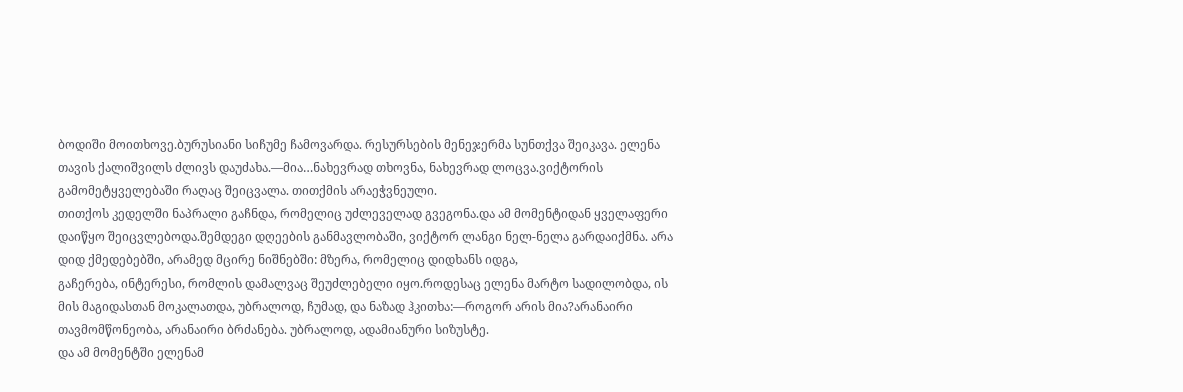ბოდიში მოითხოვე.ბურუსიანი სიჩუმე ჩამოვარდა. რესურსების მენეჯერმა სუნთქვა შეიკავა. ელენა თავის ქალიშვილს ძლივს დაუძახა.—მია…ნახევრად თხოვნა, ნახევრად ლოცვა.ვიქტორის გამომეტყველებაში რაღაც შეიცვალა. თითქმის არაეჭვნეული.
თითქოს კედელში ნაპრალი გაჩნდა, რომელიც უძლეველად გვეგონა.და ამ მომენტიდან ყველაფერი დაიწყო შეიცვლებოდა.შემდეგი დღეების განმავლობაში, ვიქტორ ლანგი ნელ-ნელა გარდაიქმნა. არა დიდ ქმედებებში, არამედ მცირე ნიშნებში: მზერა, რომელიც დიდხანს იდგა,
გაჩერება, ინტერესი, რომლის დამალვაც შეუძლებელი იყო.როდესაც ელენა მარტო სადილობდა, ის მის მაგიდასთან მოკალათდა, უბრალოდ, ჩუმად, და ნაზად ჰკითხა:—როგორ არის მია?არანაირი თავმომწონეობა, არანაირი ბრძანება. უბრალოდ, ადამიანური სიზუსტე.
და ამ მომენტში ელენამ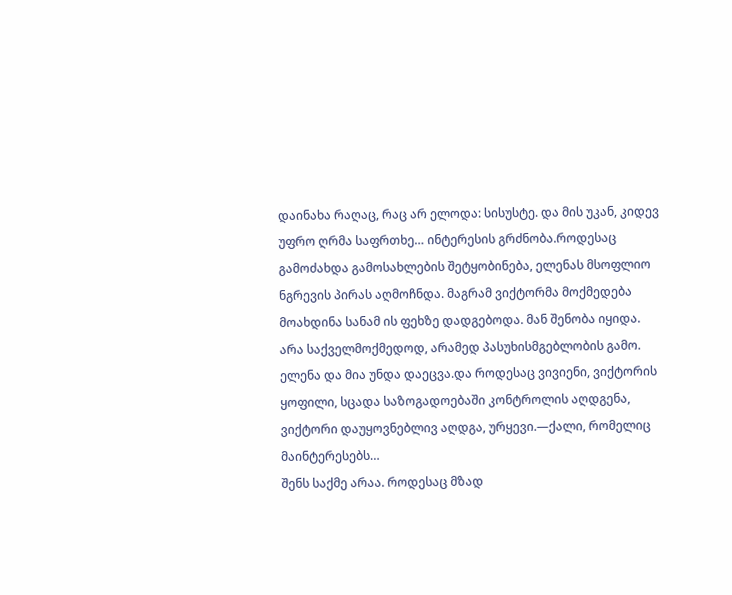დაინახა რაღაც, რაც არ ელოდა: სისუსტე. და მის უკან, კიდევ უფრო ღრმა საფრთხე… ინტერესის გრძნობა.როდესაც გამოძახდა გამოსახლების შეტყობინება, ელენას მსოფლიო ნგრევის პირას აღმოჩნდა. მაგრამ ვიქტორმა მოქმედება მოახდინა სანამ ის ფეხზე დადგებოდა. მან შენობა იყიდა.
არა საქველმოქმედოდ, არამედ პასუხისმგებლობის გამო. ელენა და მია უნდა დაეცვა.და როდესაც ვივიენი, ვიქტორის ყოფილი, სცადა საზოგადოებაში კონტროლის აღდგენა, ვიქტორი დაუყოვნებლივ აღდგა, ურყევი.—ქალი, რომელიც მაინტერესებს…
შენს საქმე არაა. როდესაც მზად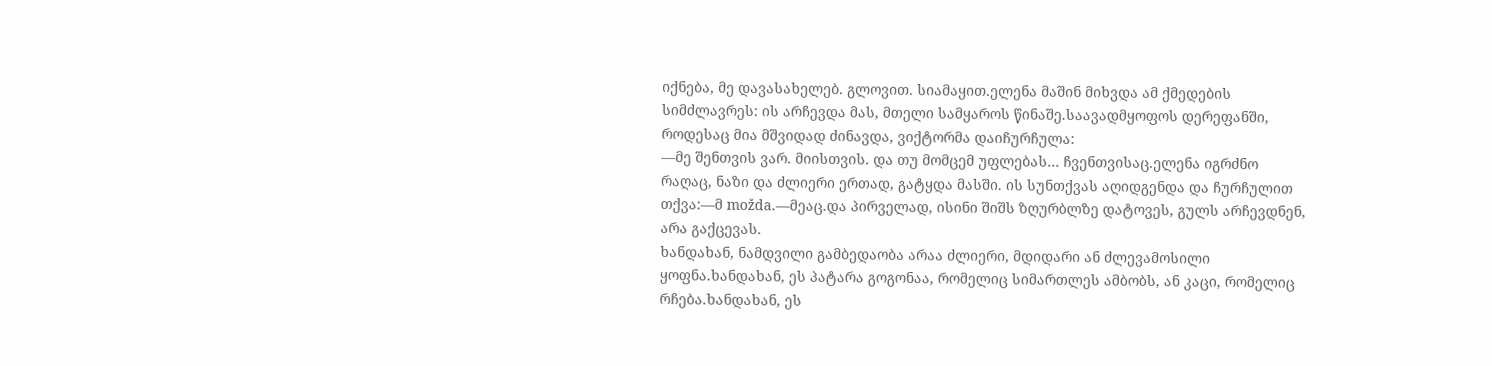იქნება, მე დავასახელებ. გლოვით. სიამაყით.ელენა მაშინ მიხვდა ამ ქმედების სიმძლავრეს: ის არჩევდა მას, მთელი სამყაროს წინაშე.საავადმყოფოს დერეფანში, როდესაც მია მშვიდად ძინავდა, ვიქტორმა დაიჩურჩულა:
—მე შენთვის ვარ. მიისთვის. და თუ მომცემ უფლებას… ჩვენთვისაც.ელენა იგრძნო რაღაც, ნაზი და ძლიერი ერთად, გატყდა მასში. ის სუნთქვას აღიდგენდა და ჩურჩულით თქვა:—მ možda.—მეაც.და პირველად, ისინი შიშს ზღურბლზე დატოვეს, გულს არჩევდნენ, არა გაქცევას.
ხანდახან, ნამდვილი გამბედაობა არაა ძლიერი, მდიდარი ან ძლევამოსილი ყოფნა.ხანდახან, ეს პატარა გოგონაა, რომელიც სიმართლეს ამბობს, ან კაცი, რომელიც რჩება.ხანდახან, ეს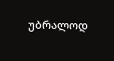უბრალოდ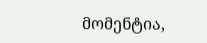მომენტია,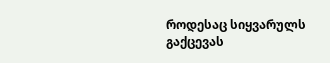როდესაც სიყვარულს გაქცევას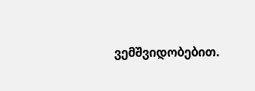ვემშვიდობებით.